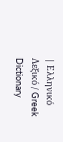| Ελληνικό Λεξικό / Greek Dictionary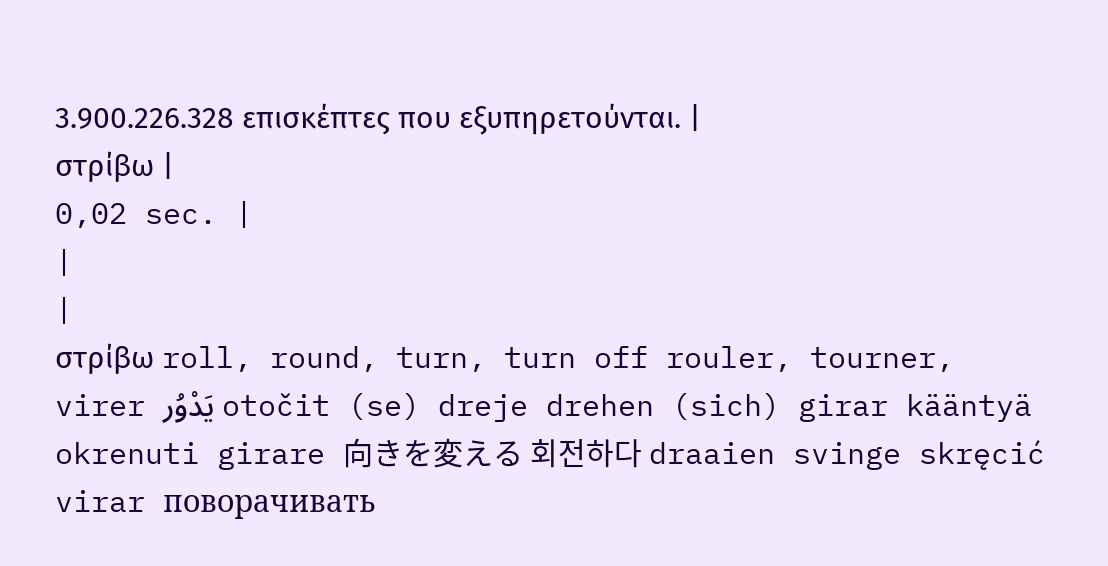3.900.226.328 επισκέπτες που εξυπηρετούνται. |
στρίβω |
0,02 sec. |
|
|
στρίβω roll, round, turn, turn off rouler, tourner, virer يَدْوُر otočit (se) dreje drehen (sich) girar kääntyä okrenuti girare 向きを変える 회전하다 draaien svinge skręcić virar поворачивать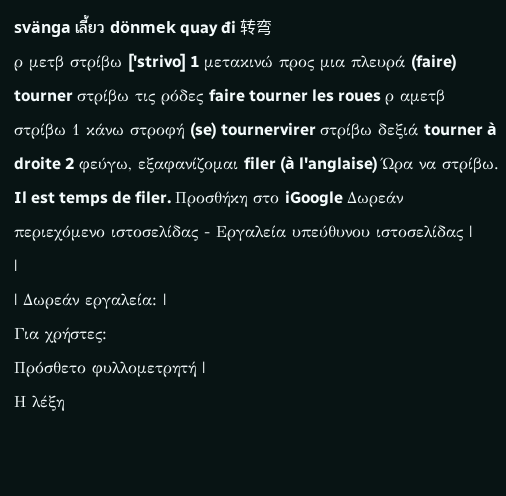svänga เลี้ยว dönmek quay đi 转弯
ρ μετβ στρίβω ['strivo] 1 μετακινώ προς μια πλευρά (faire) tourner στρίβω τις ρόδες faire tourner les roues ρ αμετβ στρίβω 1 κάνω στροφή (se) tournervirer στρίβω δεξιά tourner à droite 2 φεύγω, εξαφανίζομαι filer (à l'anglaise) Ώρα να στρίβω. Il est temps de filer. Προσθήκη στο iGoogle Δωρεάν περιεχόμενο ιστοσελίδας - Εργαλεία υπεύθυνου ιστοσελίδας |
|
| Δωρεάν εργαλεία: |
Για χρήστες:
Πρόσθετο φυλλομετρητή |
Η λέξη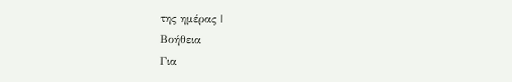της ημέρας |
Βοήθεια
Για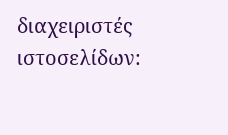διαχειριστές ιστοσελίδων: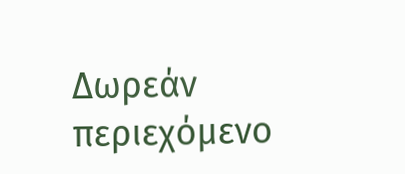Δωρεάν περιεχόμενο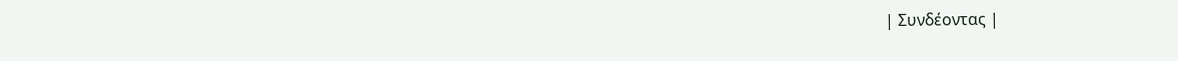| Συνδέοντας |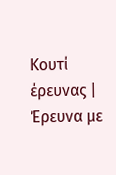Κουτί έρευνας | Έρευνα με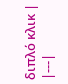διπλό κλικ |
|---|